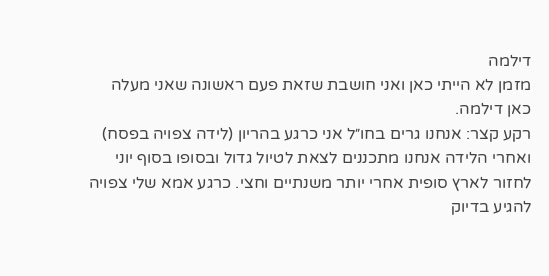דילמה
מזמן לא הייתי כאן ואני חושבת שזאת פעם ראשונה שאני מעלה כאן דילמה.
רקע קצר: אנחנו גרים בחו״ל אני כרגע בהריון (לידה צפויה בפסח) ואחרי הלידה אנחנו מתכננים לצאת לטיול גדול ובסופו בסוף יוני לחזור לארץ סופית אחרי יותר משנתיים וחצי. כרגע אמא שלי צפויה להגיע בדיוק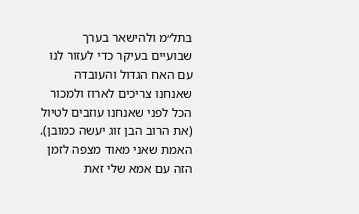בתל״מ ולהישאר בערך שבועיים בעיקר כדי לעזור לנו עם האח הגדול והעובדה שאנחנו צריכים לארוז ולמכור הכל לפני שאנחנו עוזבים לטיול (את הרוב הבן זוג יעשה כמובן). האמת שאני מאוד מצפה לזמן הזה עם אמא שלי זאת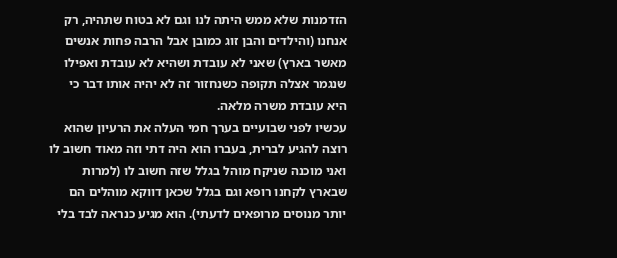הזדמנות שלא ממש היתה לנו וגם לא בטוח שתהיה, רק אנחנו (והילדים והבן זוג כמובן אבל הרבה פחות אנשים מאשר בארץ) שאני לא עובדת ושהיא לא עובדת ואפילו שנגמר אצלה תקופה כשנחזור זה לא יהיה אותו דבר כי היא עובדת משרה מלאה.
עכשיו לפני שבועיים בערך חמי העלה את הרעיון שהוא רוצה להגיע לברית, בעברו הוא היה דתי וזה מאוד חשוב לו ואני מוכנה שניקח מוהל בגלל שזה חשוב לו (למרות שבארץ לקחנו רופא וגם בגלל שכאן דווקא מוהלים הם יותר מנוסים מרופאים לדעתי). הוא מגיע כנראה לבד בלי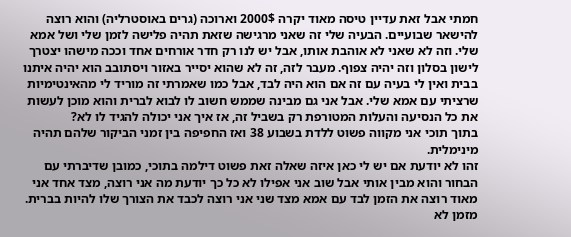חמתי אבל זאת עדיין טיסה מאוד יקרה 2000$ וארוכה (גרים באוסטרליה) והוא רוצה להישאר שבועיים. הבעיה שלי זה שאני מרגישה שזאת תהיה פלישה לזמן שלי ושל אמא שלי. וזה לא שאני לא אוהבת אותו, אבל יש לנו רק חדר אורחים אחד וככה מישהו יצטרך לישון בסלון וזה יהיה צפוף. מעבר לזה, זה לא שהוא יסייר באזור ויסתובב הוא יהיה איתנו בבית ואין לי בעיה עם זה אם הוא היה לבד, אבל כמו שאמרתי זה מוריד לי מהאינטימיות שרציתי עם אמא שלי. אבל אני גם מבינה שממש חשוב לו לבוא לברית והוא מוכן לעשות את כל הנסיעה והעלות המטורפת רק בשביל זה, אז איך אני יכולה להגיד לו לא?
בתוך תוכי אני מקווה פשוט ללדת בשבוע 38 ואז החפיפה בין זמני הביקור שלהם תהיה מינימלית.
זהו לא יודעת אם יש לי כאן איזה שאלה זאת פשוט דילמה בתוכי, כמובן שדיברתי עם הבחור והוא מבין אותי אבל שוב אני אפילו לא כל כך יודעת מה אני רוצה, מצד אחד אני מאוד רוצה את הזמן לבד עם אמא מצד שני אני רוצה לכבד את הצורך שלו להיות בברית.
מזמן לא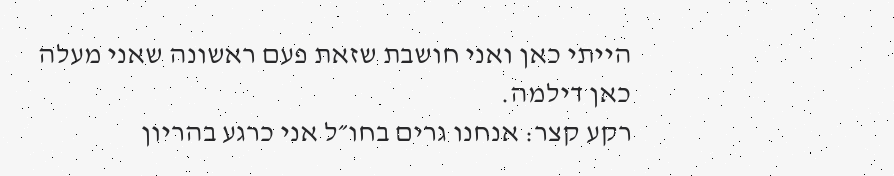הייתי כאן ואני חושבת שזאת פעם ראשונה שאני מעלה כאן דילמה.
רקע קצר: אנחנו גרים בחו״ל אני כרגע בהריון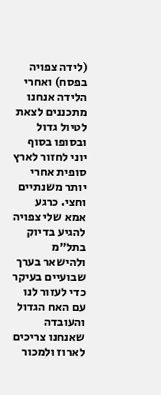(לידה צפויה בפסח) ואחרי הלידה אנחנו מתכננים לצאת לטיול גדול ובסופו בסוף יוני לחזור לארץ סופית אחרי יותר משנתיים וחצי. כרגע אמא שלי צפויה להגיע בדיוק בתל״מ ולהישאר בערך שבועיים בעיקר כדי לעזור לנו עם האח הגדול והעובדה שאנחנו צריכים לארוז ולמכור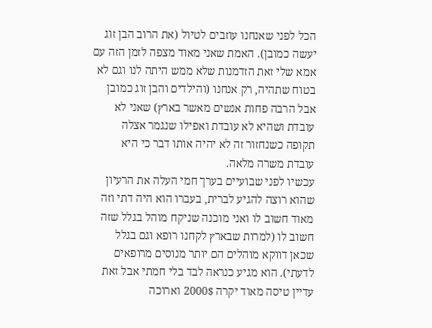הכל לפני שאנחנו עוזבים לטיול (את הרוב הבן זוג יעשה כמובן). האמת שאני מאוד מצפה לזמן הזה עם אמא שלי זאת הזדמנות שלא ממש היתה לנו וגם לא בטוח שתהיה, רק אנחנו (והילדים והבן זוג כמובן אבל הרבה פחות אנשים מאשר בארץ) שאני לא עובדת ושהיא לא עובדת ואפילו שנגמר אצלה תקופה כשנחזור זה לא יהיה אותו דבר כי היא עובדת משרה מלאה.
עכשיו לפני שבועיים בערך חמי העלה את הרעיון שהוא רוצה להגיע לברית, בעברו הוא היה דתי וזה מאוד חשוב לו ואני מוכנה שניקח מוהל בגלל שזה חשוב לו (למרות שבארץ לקחנו רופא וגם בגלל שכאן דווקא מוהלים הם יותר מנוסים מרופאים לדעתי). הוא מגיע כנראה לבד בלי חמתי אבל זאת עדיין טיסה מאוד יקרה 2000$ וארוכה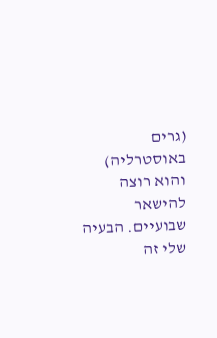(גרים באוסטרליה) והוא רוצה להישאר שבועיים. הבעיה שלי זה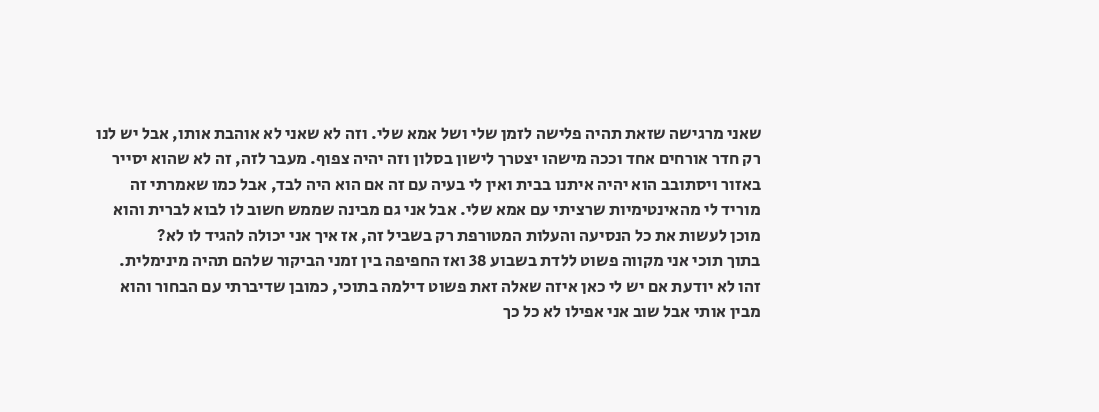שאני מרגישה שזאת תהיה פלישה לזמן שלי ושל אמא שלי. וזה לא שאני לא אוהבת אותו, אבל יש לנו רק חדר אורחים אחד וככה מישהו יצטרך לישון בסלון וזה יהיה צפוף. מעבר לזה, זה לא שהוא יסייר באזור ויסתובב הוא יהיה איתנו בבית ואין לי בעיה עם זה אם הוא היה לבד, אבל כמו שאמרתי זה מוריד לי מהאינטימיות שרציתי עם אמא שלי. אבל אני גם מבינה שממש חשוב לו לבוא לברית והוא מוכן לעשות את כל הנסיעה והעלות המטורפת רק בשביל זה, אז איך אני יכולה להגיד לו לא?
בתוך תוכי אני מקווה פשוט ללדת בשבוע 38 ואז החפיפה בין זמני הביקור שלהם תהיה מינימלית.
זהו לא יודעת אם יש לי כאן איזה שאלה זאת פשוט דילמה בתוכי, כמובן שדיברתי עם הבחור והוא מבין אותי אבל שוב אני אפילו לא כל כך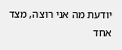יודעת מה אני רוצה, מצד אחד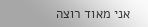אני מאוד רוצה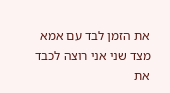את הזמן לבד עם אמא מצד שני אני רוצה לכבד את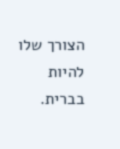הצורך שלו להיות בברית.